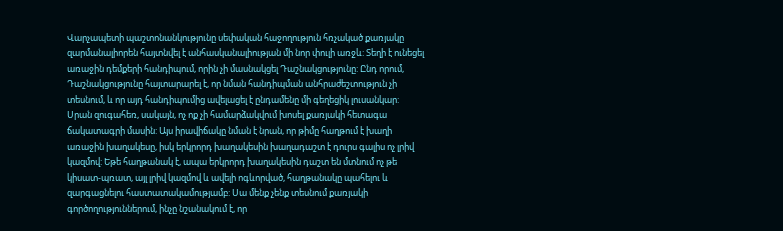Վարչապետի պաշտոնանկությունը սեփական հաջողություն հռչակած քառյակը զարմանալիորեն հայտնվել է անհասկանալիության մի նոր փուլի առջև: Տեղի է ունեցել առաջին դեմքերի հանդիպում, որին չի մասնակցել Դաշնակցությունը: Ընդ որում, Դաշնակցությունը հայտարարել է, որ նման հանդիպման անհրաժեշտություն չի տեսնում, և որ այդ հանդիպումից ավելացել է ընդամենը մի գեղեցիկ լուսանկար:
Սրան զուգահեռ, սակայն, ոչ ոք չի համարձակվում խոսել քառյակի հետագա ճակատագրի մասին: Այս իրավիճակը նման է նրան, որ թիմը հաղթում է խաղի առաջին խաղակեսը, իսկ երկրորդ խաղակեսին խաղադաշտ է դուրս գալիս ոչ լրիվ կազմով: Եթե հաղթանակ է, ապա երկրորդ խաղակեսին դաշտ են մտնում ոչ թե կիսատ-պռատ, այլ լրիվ կազմով և ավելի ոգևորված, հաղթանակը պահելու և զարգացնելու հաստատակամությամբ: Սա մենք չենք տեսնում քառյակի գործողություններում, ինչը նշանակում է, որ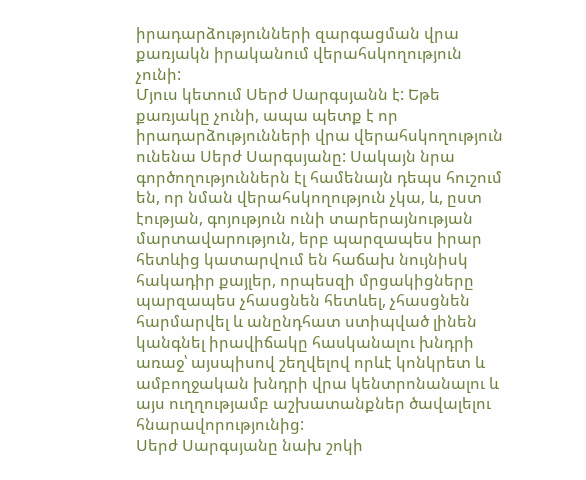իրադարձությունների զարգացման վրա քառյակն իրականում վերահսկողություն չունի:
Մյուս կետում Սերժ Սարգսյանն է: Եթե քառյակը չունի, ապա պետք է որ իրադարձությունների վրա վերահսկողություն ունենա Սերժ Սարգսյանը: Սակայն նրա գործողություններն էլ համենայն դեպս հուշում են, որ նման վերահսկողություն չկա, և, ըստ էության, գոյություն ունի տարերայնության մարտավարություն, երբ պարզապես իրար հետևից կատարվում են հաճախ նույնիսկ հակադիր քայլեր, որպեսզի մրցակիցները պարզապես չհասցնեն հետևել, չհասցնեն հարմարվել և անընդհատ ստիպված լինեն կանգնել իրավիճակը հասկանալու խնդրի առաջ՝ այսպիսով շեղվելով որևէ կոնկրետ և ամբողջական խնդրի վրա կենտրոնանալու և այս ուղղությամբ աշխատանքներ ծավալելու հնարավորությունից:
Սերժ Սարգսյանը նախ շոկի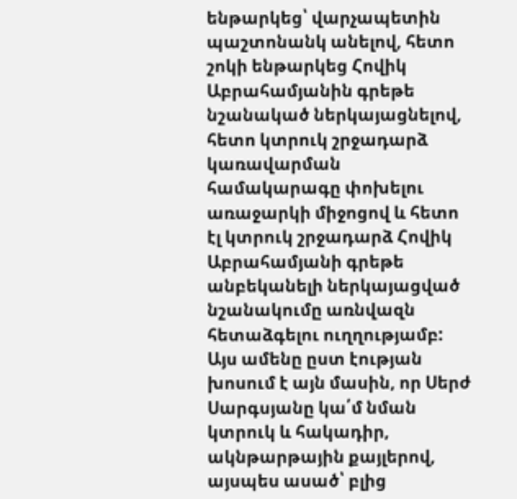ենթարկեց՝ վարչապետին պաշտոնանկ անելով, հետո շոկի ենթարկեց Հովիկ Աբրահամյանին գրեթե նշանակած ներկայացնելով, հետո կտրուկ շրջադարձ կառավարման համակարագը փոխելու առաջարկի միջոցով և հետո էլ կտրուկ շրջադարձ Հովիկ Աբրահամյանի գրեթե անբեկանելի ներկայացված նշանակումը առնվազն հետաձգելու ուղղությամբ: Այս ամենը ըստ էության խոսում է այն մասին, որ Սերժ Սարգսյանը կա՛մ նման կտրուկ և հակադիր, ակնթարթային քայլերով, այսպես ասած՝ բլից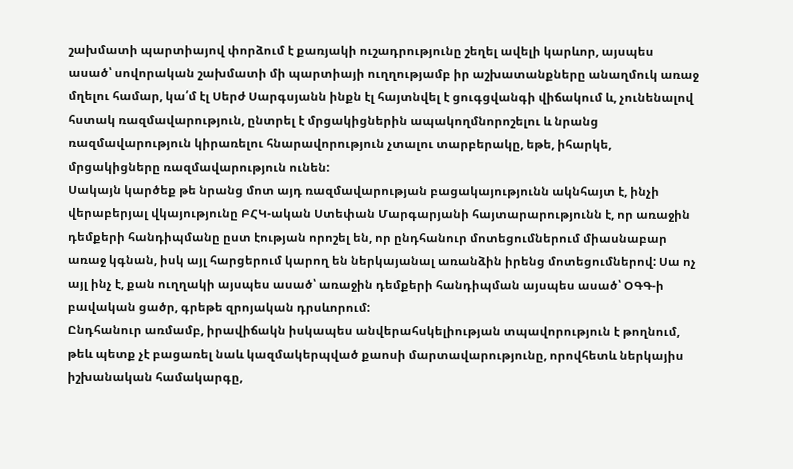շախմատի պարտիայով փորձում է քառյակի ուշադրությունը շեղել ավելի կարևոր, այսպես ասած՝ սովորական շախմատի մի պարտիայի ուղղությամբ իր աշխատանքները անաղմուկ առաջ մղելու համար, կա՛մ էլ Սերժ Սարգսյանն ինքն էլ հայտնվել է ցուգցվանգի վիճակում և, չունենալով հստակ ռազմավարություն, ընտրել է մրցակիցներին ապակողմնորոշելու և նրանց ռազմավարություն կիրառելու հնարավորություն չտալու տարբերակը, եթե, իհարկե, մրցակիցները ռազմավարություն ունեն:
Սակայն կարծեք թե նրանց մոտ այդ ռազմավարության բացակայությունն ակնհայտ է, ինչի վերաբերյալ վկայությունը ԲՀԿ-ական Ստեփան Մարգարյանի հայտարարությունն է, որ առաջին դեմքերի հանդիպմանը ըստ էության որոշել են, որ ընդհանուր մոտեցումներում միասնաբար առաջ կգնան, իսկ այլ հարցերում կարող են ներկայանալ առանձին իրենց մոտեցումներով: Սա ոչ այլ ինչ է, քան ուղղակի այսպես ասած՝ առաջին դեմքերի հանդիպման այսպես ասած՝ ՕԳԳ-ի բավական ցածր, գրեթե զրոյական դրսևորում:
Ընդհանուր առմամբ, իրավիճակն իսկապես անվերահսկելիության տպավորություն է թողնում, թեև պետք չէ բացառել նաև կազմակերպված քաոսի մարտավարությունը, որովհետև ներկայիս իշխանական համակարգը,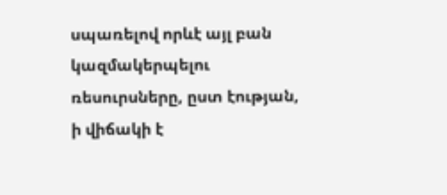սպառելով որևէ այլ բան կազմակերպելու ռեսուրսները, ըստ էության, ի վիճակի է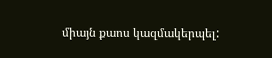միայն քաոս կազմակերպել: